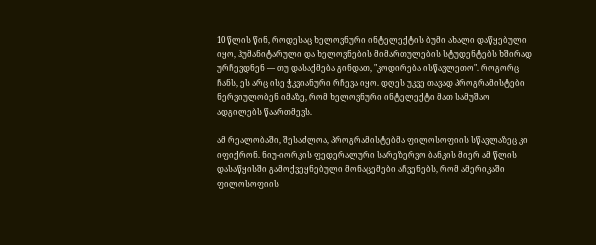10 წლის წინ, როდესაც ხელოვნური ინტელექტის ბუმი ახალი დაწყებული იყო, ჰუმანიტარული და ხელოვნების მიმართულების სტუდენტებს ხშირად ურჩევდნენ — თუ დასაქმება გინდათ, "კოდირება ისწავლეთო". როგორც ჩანს, ეს არც ისე ჭკვიანური რჩევა იყო. დღეს უკვე თავად პროგრამისტები ნერვიულობენ იმაზე, რომ ხელოვნური ინტელექტი მათ სამუშაო ადგილებს წაართმევს.

ამ რეალობაში, შესაძლოა, პროგრამისტებმა ფილოსოფიის სწავლაზეც კი იფიქრონ. ნიუ-იორკის ფედერალური სარეზერვო ბანკის მიერ ამ წლის დასაწყისში გამოქვეყნებული მონაცემები აჩვენებს, რომ ამერიკაში ფილოსოფიის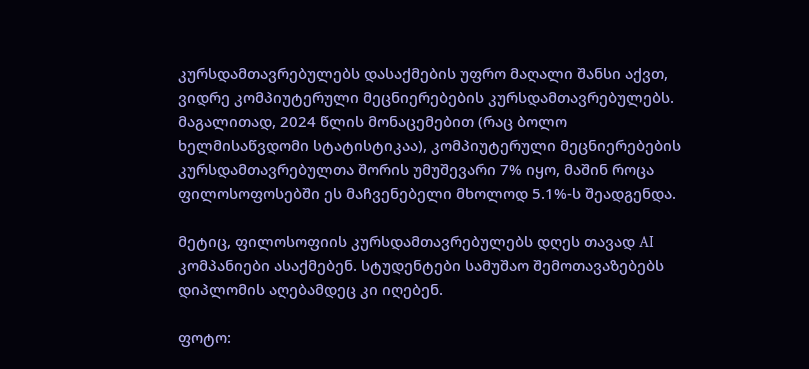კურსდამთავრებულებს დასაქმების უფრო მაღალი შანსი აქვთ, ვიდრე კომპიუტერული მეცნიერებების კურსდამთავრებულებს. მაგალითად, 2024 წლის მონაცემებით (რაც ბოლო ხელმისაწვდომი სტატისტიკაა), კომპიუტერული მეცნიერებების კურსდამთავრებულთა შორის უმუშევარი 7% იყო, მაშინ როცა ფილოსოფოსებში ეს მაჩვენებელი მხოლოდ 5.1%-ს შეადგენდა.

მეტიც, ფილოსოფიის კურსდამთავრებულებს დღეს თავად AI კომპანიები ასაქმებენ. სტუდენტები სამუშაო შემოთავაზებებს დიპლომის აღებამდეც კი იღებენ.

ფოტო: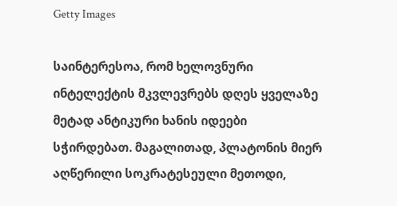Getty Images

საინტერესოა, რომ ხელოვნური ინტელექტის მკვლევრებს დღეს ყველაზე მეტად ანტიკური ხანის იდეები სჭირდებათ. მაგალითად, პლატონის მიერ აღწერილი სოკრატესეული მეთოდი,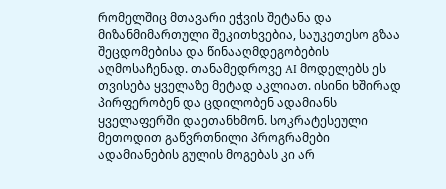რომელშიც მთავარი ეჭვის შეტანა და მიზანმიმართული შეკითხვებია, საუკეთესო გზაა შეცდომებისა და წინააღმდეგობების აღმოსაჩენად. თანამედროვე AI მოდელებს ეს თვისება ყველაზე მეტად აკლიათ. ისინი ხშირად პირფერობენ და ცდილობენ ადამიანს ყველაფერში დაეთანხმონ. სოკრატესეული მეთოდით გაწვრთნილი პროგრამები ადამიანების გულის მოგებას კი არ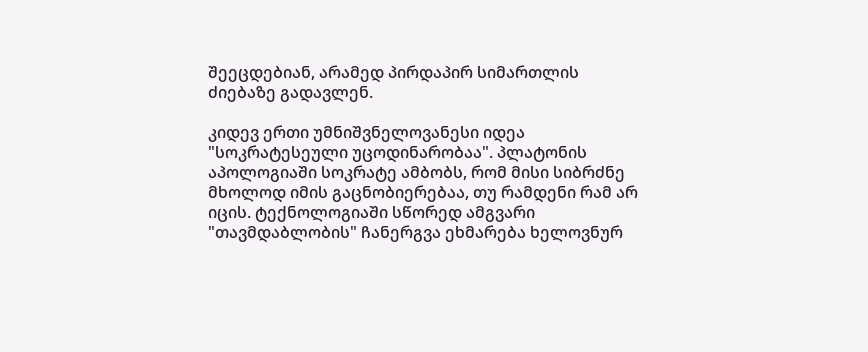შეეცდებიან, არამედ პირდაპირ სიმართლის ძიებაზე გადავლენ.

კიდევ ერთი უმნიშვნელოვანესი იდეა "სოკრატესეული უცოდინარობაა". პლატონის აპოლოგიაში სოკრატე ამბობს, რომ მისი სიბრძნე მხოლოდ იმის გაცნობიერებაა, თუ რამდენი რამ არ იცის. ტექნოლოგიაში სწორედ ამგვარი "თავმდაბლობის" ჩანერგვა ეხმარება ხელოვნურ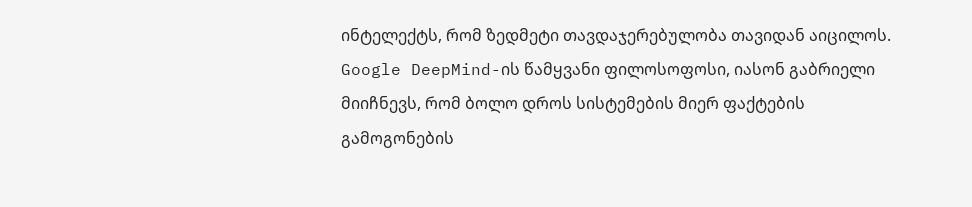ინტელექტს, რომ ზედმეტი თავდაჯერებულობა თავიდან აიცილოს. Google DeepMind-ის წამყვანი ფილოსოფოსი, იასონ გაბრიელი მიიჩნევს, რომ ბოლო დროს სისტემების მიერ ფაქტების გამოგონების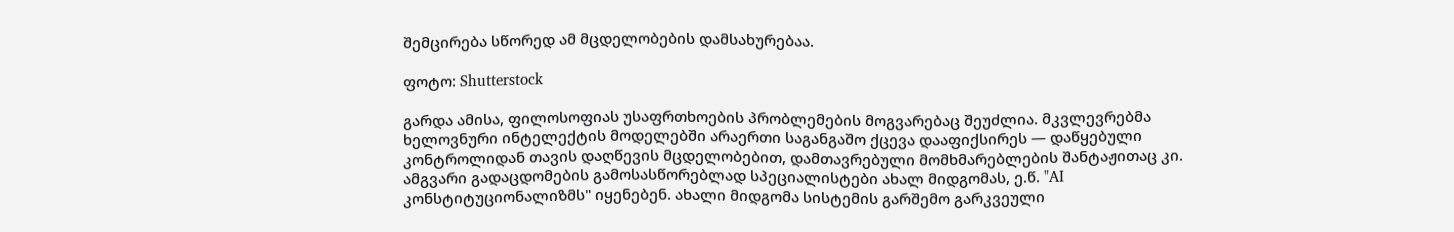შემცირება სწორედ ამ მცდელობების დამსახურებაა.

ფოტო: Shutterstock

გარდა ამისა, ფილოსოფიას უსაფრთხოების პრობლემების მოგვარებაც შეუძლია. მკვლევრებმა ხელოვნური ინტელექტის მოდელებში არაერთი საგანგაშო ქცევა დააფიქსირეს — დაწყებული კონტროლიდან თავის დაღწევის მცდელობებით, დამთავრებული მომხმარებლების შანტაჟითაც კი. ამგვარი გადაცდომების გამოსასწორებლად სპეციალისტები ახალ მიდგომას, ე.წ. "AI კონსტიტუციონალიზმს" იყენებენ. ახალი მიდგომა სისტემის გარშემო გარკვეული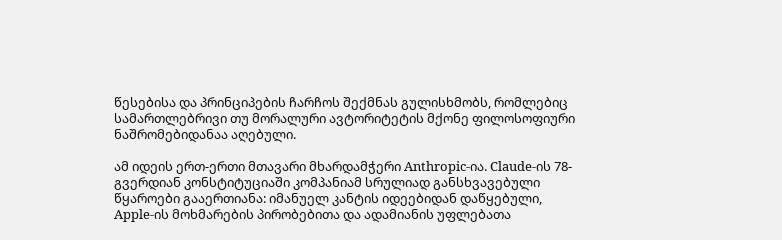წესებისა და პრინციპების ჩარჩოს შექმნას გულისხმობს, რომლებიც სამართლებრივი თუ მორალური ავტორიტეტის მქონე ფილოსოფიური ნაშრომებიდანაა აღებული.

ამ იდეის ერთ-ერთი მთავარი მხარდამჭერი Anthropic-ია. Claude-ის 78-გვერდიან კონსტიტუციაში კომპანიამ სრულიად განსხვავებული წყაროები გააერთიანა: იმანუელ კანტის იდეებიდან დაწყებული, Apple-ის მოხმარების პირობებითა და ადამიანის უფლებათა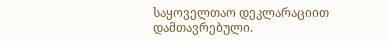საყოველთაო დეკლარაციით დამთავრებული.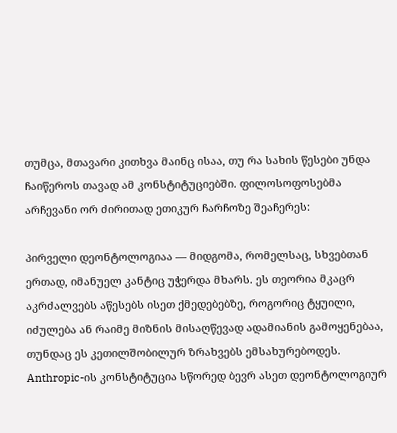თუმცა, მთავარი კითხვა მაინც ისაა, თუ რა სახის წესები უნდა ჩაიწეროს თავად ამ კონსტიტუციებში. ფილოსოფოსებმა არჩევანი ორ ძირითად ეთიკურ ჩარჩოზე შეაჩერეს:

პირველი დეონტოლოგიაა — მიდგომა, რომელსაც, სხვებთან ერთად, იმანუელ კანტიც უჭერდა მხარს. ეს თეორია მკაცრ აკრძალვებს აწესებს ისეთ ქმედებებზე, როგორიც ტყუილი, იძულება ან რაიმე მიზნის მისაღწევად ადამიანის გამოყენებაა, თუნდაც ეს კეთილშობილურ ზრახვებს ემსახურებოდეს. Anthropic-ის კონსტიტუცია სწორედ ბევრ ასეთ დეონტოლოგიურ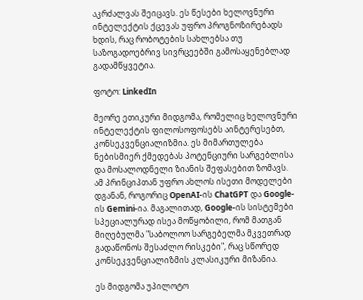აკრძალვას შეიცავს. ეს წესები ხელოვნური ინტელექტის ქცევას უფრო პროგნოზირებადს ხდის, რაც რობოტების სახლებსა თუ საზოგადოებრივ სივრცეებში გამოსაყენებლად გადამწყვეტია.

ფოტო: LinkedIn

მეორე ეთიკური მიდგომა, რომელიც ხელოვნური ინტელექტის ფილოსოფოსებს აინტერესებთ, კონსეკვენციალიზმია. ეს მიმართულება ნებისმიერ ქმედებას პოტენციური სარგებლისა და მოსალოდნელი ზიანის შეფასებით ზომავს. ამ პრინციპთან უფრო ახლოს ისეთი მოდელები დგანან, როგორიც OpenAI-ის ChatGPT და Google-ის Gemini-ია. მაგალითად, Google-ის სისტემები სპეციალურად ისეა მოწყობილი, რომ მათგან მიღებულმა "საბოლოო სარგებელმა მკვეთრად გადაწონოს შესაძლო რისკები", რაც სწორედ კონსეკვენციალიზმის კლასიკური მიზანია.

ეს მიდგომა უპილოტო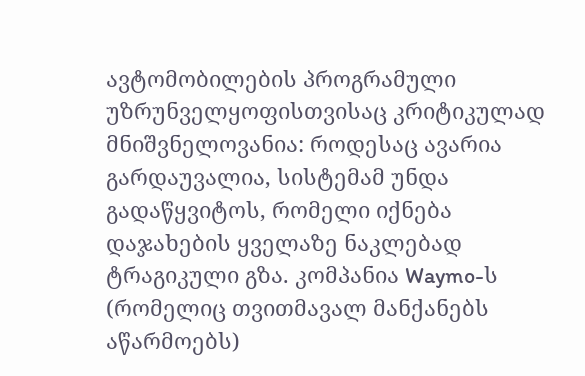ავტომობილების პროგრამული უზრუნველყოფისთვისაც კრიტიკულად მნიშვნელოვანია: როდესაც ავარია გარდაუვალია, სისტემამ უნდა გადაწყვიტოს, რომელი იქნება დაჯახების ყველაზე ნაკლებად ტრაგიკული გზა. კომპანია Waymo-ს (რომელიც თვითმავალ მანქანებს აწარმოებს)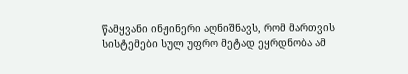წამყვანი ინჟინერი აღნიშნავს, რომ მართვის სისტემები სულ უფრო მეტად ეყრდნობა ამ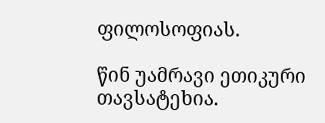ფილოსოფიას.

წინ უამრავი ეთიკური თავსატეხია.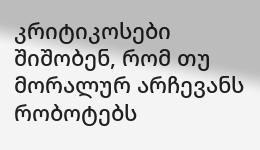კრიტიკოსები შიშობენ, რომ თუ მორალურ არჩევანს რობოტებს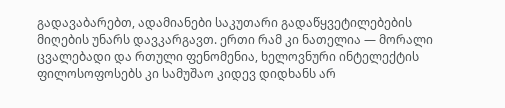გადავაბარებთ, ადამიანები საკუთარი გადაწყვეტილებების მიღების უნარს დავკარგავთ. ერთი რამ კი ნათელია — მორალი ცვალებადი და რთული ფენომენია, ხელოვნური ინტელექტის ფილოსოფოსებს კი სამუშაო კიდევ დიდხანს არ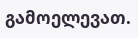გამოელევათ.